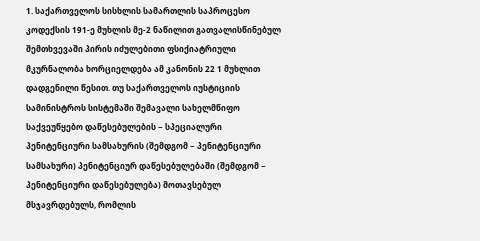1. საქართველოს სისხლის სამართლის საპროცესო კოდექსის 191-ე მუხლის მე-2 ნაწილით გათვალისწინებულ შემთხვევაში პირის იძულებითი ფსიქიატრიული მკურნალობა ხორციელდება ამ კანონის 22 1 მუხლით დადგენილი წესით. თუ საქართველოს იუსტიციის სამინისტროს სისტემაში შემავალი სახელმწიფო საქვეუწყებო დაწესებულების − სპეციალური პენიტენციური სამსახურის (შემდგომ − პენიტენციური სამსახური) პენიტენციურ დაწესებულებაში (შემდგომ − პენიტენციური დაწესებულება) მოთავსებულ მსჯავრდებულს, რომლის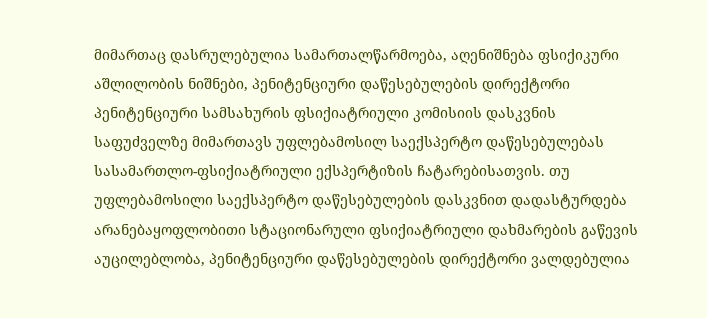მიმართაც დასრულებულია სამართალწარმოება, აღენიშნება ფსიქიკური აშლილობის ნიშნები, პენიტენციური დაწესებულების დირექტორი პენიტენციური სამსახურის ფსიქიატრიული კომისიის დასკვნის საფუძველზე მიმართავს უფლებამოსილ საექსპერტო დაწესებულებას სასამართლო-ფსიქიატრიული ექსპერტიზის ჩატარებისათვის. თუ უფლებამოსილი საექსპერტო დაწესებულების დასკვნით დადასტურდება არანებაყოფლობითი სტაციონარული ფსიქიატრიული დახმარების გაწევის აუცილებლობა, პენიტენციური დაწესებულების დირექტორი ვალდებულია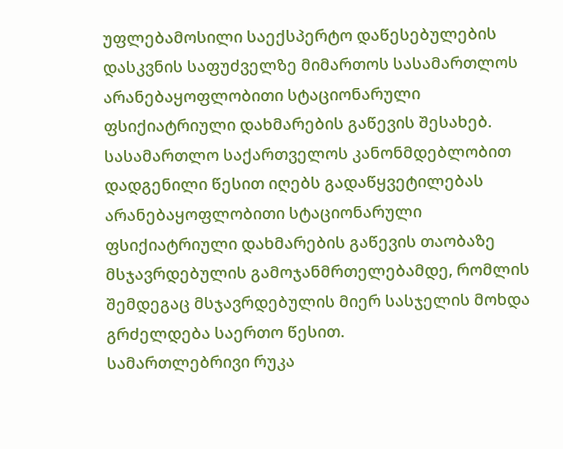უფლებამოსილი საექსპერტო დაწესებულების დასკვნის საფუძველზე მიმართოს სასამართლოს არანებაყოფლობითი სტაციონარული ფსიქიატრიული დახმარების გაწევის შესახებ. სასამართლო საქართველოს კანონმდებლობით დადგენილი წესით იღებს გადაწყვეტილებას არანებაყოფლობითი სტაციონარული ფსიქიატრიული დახმარების გაწევის თაობაზე მსჯავრდებულის გამოჯანმრთელებამდე, რომლის შემდეგაც მსჯავრდებულის მიერ სასჯელის მოხდა გრძელდება საერთო წესით.
სამართლებრივი რუკა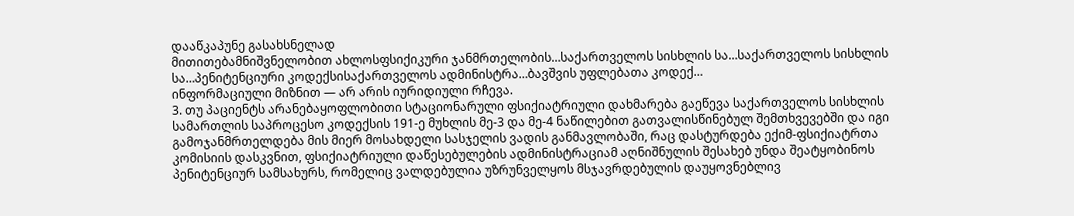დააწკაპუნე გასახსნელად
მითითებამნიშვნელობით ახლოსფსიქიკური ჯანმრთელობის…საქართველოს სისხლის სა…საქართველოს სისხლის სა…პენიტენციური კოდექსისაქართველოს ადმინისტრა…ბავშვის უფლებათა კოდექ…
ინფორმაციული მიზნით — არ არის იურიდიული რჩევა.
3. თუ პაციენტს არანებაყოფლობითი სტაციონარული ფსიქიატრიული დახმარება გაეწევა საქართველოს სისხლის სამართლის საპროცესო კოდექსის 191-ე მუხლის მე-3 და მე-4 ნაწილებით გათვალისწინებულ შემთხვევებში და იგი გამოჯანმრთელდება მის მიერ მოსახდელი სასჯელის ვადის განმავლობაში, რაც დასტურდება ექიმ-ფსიქიატრთა კომისიის დასკვნით, ფსიქიატრიული დაწესებულების ადმინისტრაციამ აღნიშნულის შესახებ უნდა შეატყობინოს პენიტენციურ სამსახურს, რომელიც ვალდებულია უზრუნველყოს მსჯავრდებულის დაუყოვნებლივ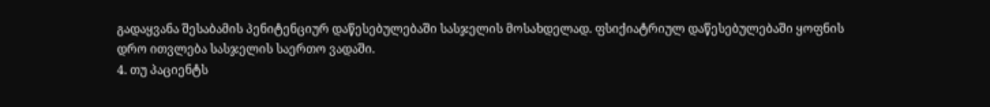გადაყვანა შესაბამის პენიტენციურ დაწესებულებაში სასჯელის მოსახდელად. ფსიქიატრიულ დაწესებულებაში ყოფნის დრო ითვლება სასჯელის საერთო ვადაში.
4. თუ პაციენტს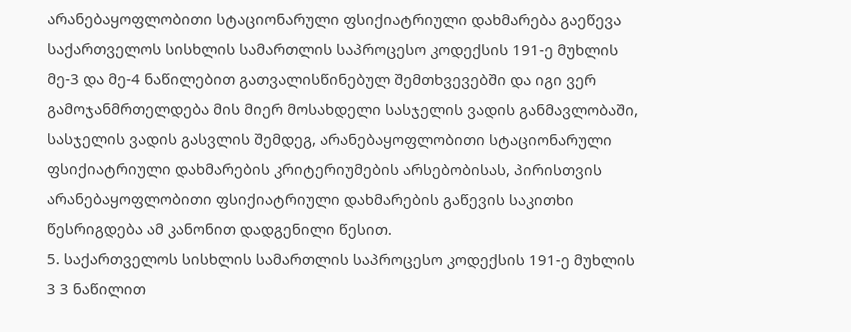არანებაყოფლობითი სტაციონარული ფსიქიატრიული დახმარება გაეწევა საქართველოს სისხლის სამართლის საპროცესო კოდექსის 191-ე მუხლის მე-3 და მე-4 ნაწილებით გათვალისწინებულ შემთხვევებში და იგი ვერ გამოჯანმრთელდება მის მიერ მოსახდელი სასჯელის ვადის განმავლობაში, სასჯელის ვადის გასვლის შემდეგ, არანებაყოფლობითი სტაციონარული ფსიქიატრიული დახმარების კრიტერიუმების არსებობისას, პირისთვის არანებაყოფლობითი ფსიქიატრიული დახმარების გაწევის საკითხი წესრიგდება ამ კანონით დადგენილი წესით.
5. საქართველოს სისხლის სამართლის საპროცესო კოდექსის 191-ე მუხლის 3 3 ნაწილით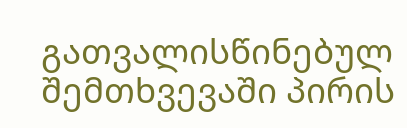გათვალისწინებულ შემთხვევაში პირის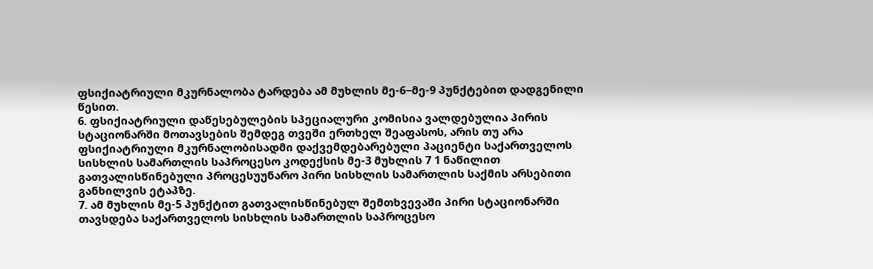ფსიქიატრიული მკურნალობა ტარდება ამ მუხლის მე-6−მე-9 პუნქტებით დადგენილი წესით.
6. ფსიქიატრიული დაწესებულების სპეციალური კომისია ვალდებულია პირის სტაციონარში მოთავსების შემდეგ თვეში ერთხელ შეაფასოს, არის თუ არა ფსიქიატრიული მკურნალობისადმი დაქვემდებარებული პაციენტი საქართველოს სისხლის სამართლის საპროცესო კოდექსის მე-3 მუხლის 7 1 ნაწილით გათვალისწინებული პროცესუუნარო პირი სისხლის სამართლის საქმის არსებითი განხილვის ეტაპზე.
7. ამ მუხლის მე-5 პუნქტით გათვალისწინებულ შემთხვევაში პირი სტაციონარში თავსდება საქართველოს სისხლის სამართლის საპროცესო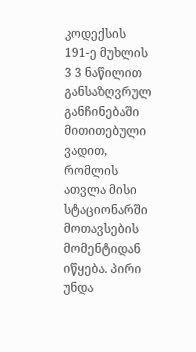კოდექსის 191-ე მუხლის 3 3 ნაწილით განსაზღვრულ განჩინებაში მითითებული ვადით, რომლის ათვლა მისი სტაციონარში მოთავსების მომენტიდან იწყება. პირი უნდა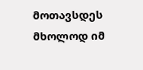მოთავსდეს მხოლოდ იმ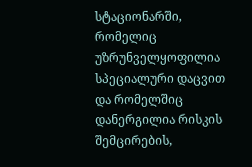სტაციონარში, რომელიც უზრუნველყოფილია სპეციალური დაცვით და რომელშიც დანერგილია რისკის შემცირების,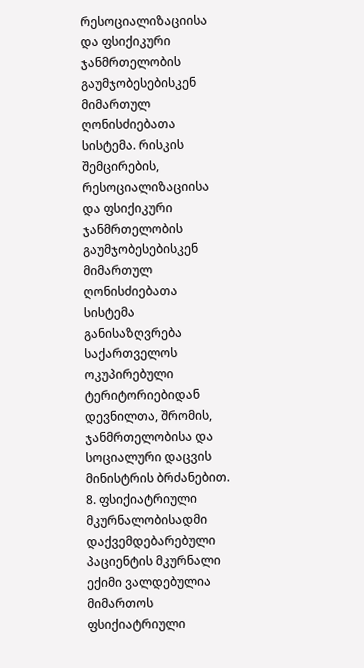რესოციალიზაციისა და ფსიქიკური ჯანმრთელობის გაუმჯობესებისკენ მიმართულ ღონისძიებათა სისტემა. რისკის შემცირების, რესოციალიზაციისა და ფსიქიკური ჯანმრთელობის გაუმჯობესებისკენ მიმართულ ღონისძიებათა სისტემა განისაზღვრება საქართველოს ოკუპირებული ტერიტორიებიდან დევნილთა, შრომის, ჯანმრთელობისა და სოციალური დაცვის მინისტრის ბრძანებით.
8. ფსიქიატრიული მკურნალობისადმი დაქვემდებარებული პაციენტის მკურნალი ექიმი ვალდებულია მიმართოს ფსიქიატრიული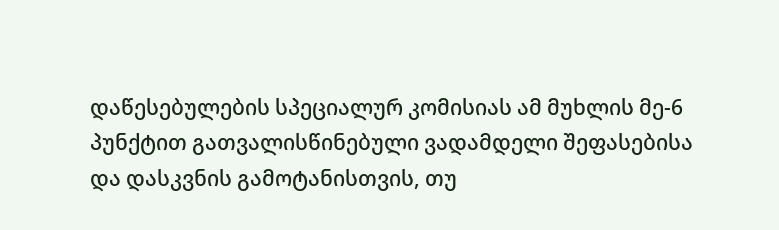დაწესებულების სპეციალურ კომისიას ამ მუხლის მე-6 პუნქტით გათვალისწინებული ვადამდელი შეფასებისა და დასკვნის გამოტანისთვის, თუ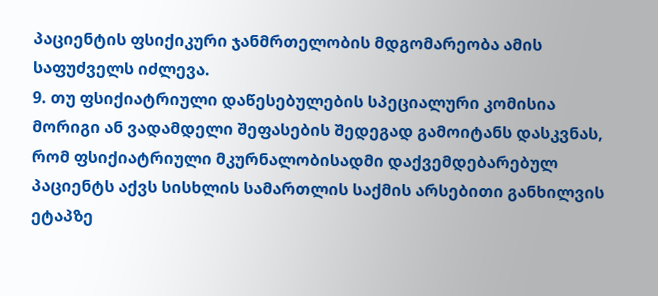პაციენტის ფსიქიკური ჯანმრთელობის მდგომარეობა ამის საფუძველს იძლევა.
9. თუ ფსიქიატრიული დაწესებულების სპეციალური კომისია მორიგი ან ვადამდელი შეფასების შედეგად გამოიტანს დასკვნას, რომ ფსიქიატრიული მკურნალობისადმი დაქვემდებარებულ პაციენტს აქვს სისხლის სამართლის საქმის არსებითი განხილვის ეტაპზე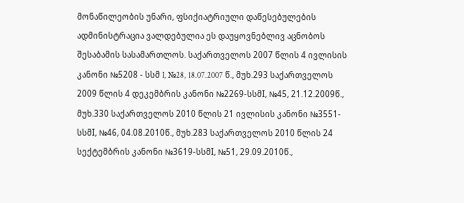მონაწილეობის უნარი, ფსიქიატრიული დაწესებულების ადმინისტრაცია ვალდებულია ეს დაუყოვნებლივ აცნობოს შესაბამის სასამართლოს. საქართველოს 2007 წლის 4 ივლისის კანონი №5208 - სსმ I, №28, 18.07.2007 წ., მუხ.293 საქართველოს 2009 წლის 4 დეკემბრის კანონი №2269-სსმI, №45, 21.12.2009წ., მუხ.330 საქართველოს 2010 წლის 21 ივლისის კანონი №3551-სსმI, №46, 04.08.2010წ., მუხ.283 საქართველოს 2010 წლის 24 სექტემბრის კანონი №3619-სსმI, №51, 29.09.2010წ.,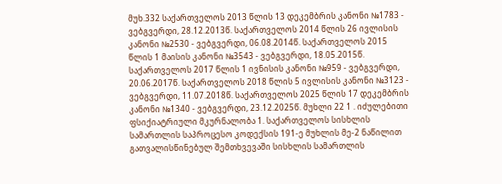მუხ.332 საქართველოს 2013 წლის 13 დეკემბრის კანონი №1783 - ვებგვერდი, 28.12.2013წ. საქართველოს 2014 წლის 26 ივლისის კანონი №2530 - ვებგვერდი, 06.08.2014წ. საქართველოს 2015 წლის 1 მაისის კანონი №3543 - ვებგვერდი, 18.05.2015წ. საქართველოს 2017 წლის 1 ივნისის კანონი №959 - ვებგვერდი, 20.06.2017წ. საქართველოს 2018 წლის 5 ივლისის კანონი №3123 - ვებგვერდი, 11.07.2018წ. საქართველოს 2025 წლის 17 დეკემბრის კანონი №1340 - ვებგვერდი, 23.12.2025წ. მუხლი 22 1 . იძულებითი ფსიქიატრიული მკურნალობა 1. საქართველოს სისხლის სამართლის საპროცესო კოდექსის 191-ე მუხლის მე-2 ნაწილით გათვალისწინებულ შემთხვევაში სისხლის სამართლის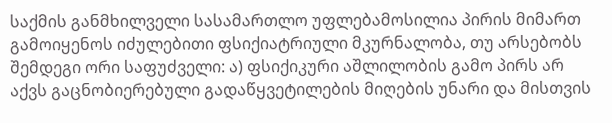საქმის განმხილველი სასამართლო უფლებამოსილია პირის მიმართ გამოიყენოს იძულებითი ფსიქიატრიული მკურნალობა, თუ არსებობს შემდეგი ორი საფუძველი: ა) ფსიქიკური აშლილობის გამო პირს არ აქვს გაცნობიერებული გადაწყვეტილების მიღების უნარი და მისთვის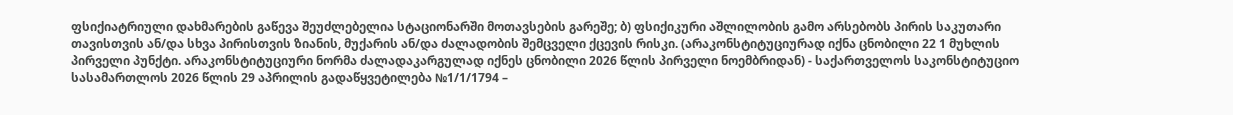ფსიქიატრიული დახმარების გაწევა შეუძლებელია სტაციონარში მოთავსების გარეშე; ბ) ფსიქიკური აშლილობის გამო არსებობს პირის საკუთარი თავისთვის ან/და სხვა პირისთვის ზიანის, მუქარის ან/და ძალადობის შემცველი ქცევის რისკი. (არაკონსტიტუციურად იქნა ცნობილი 22 1 მუხლის პირველი პუნქტი. არაკონსტიტუციური ნორმა ძალადაკარგულად იქნეს ცნობილი 2026 წლის პირველი ნოემბრიდან) - საქართველოს საკონსტიტუციო სასამართლოს 2026 წლის 29 აპრილის გადაწყვეტილება №1/1/1794 –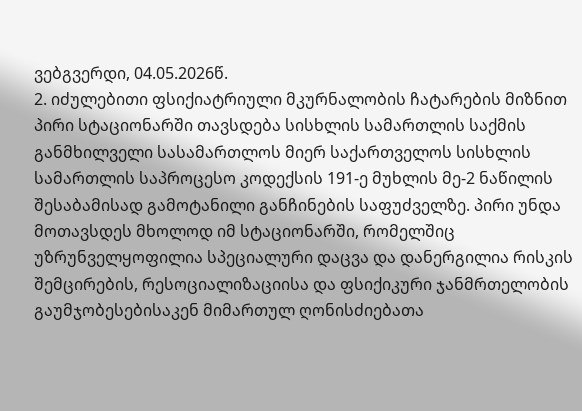ვებგვერდი, 04.05.2026წ.
2. იძულებითი ფსიქიატრიული მკურნალობის ჩატარების მიზნით პირი სტაციონარში თავსდება სისხლის სამართლის საქმის განმხილველი სასამართლოს მიერ საქართველოს სისხლის სამართლის საპროცესო კოდექსის 191-ე მუხლის მე-2 ნაწილის შესაბამისად გამოტანილი განჩინების საფუძველზე. პირი უნდა მოთავსდეს მხოლოდ იმ სტაციონარში, რომელშიც უზრუნველყოფილია სპეციალური დაცვა და დანერგილია რისკის შემცირების, რესოციალიზაციისა და ფსიქიკური ჯანმრთელობის გაუმჯობესებისაკენ მიმართულ ღონისძიებათა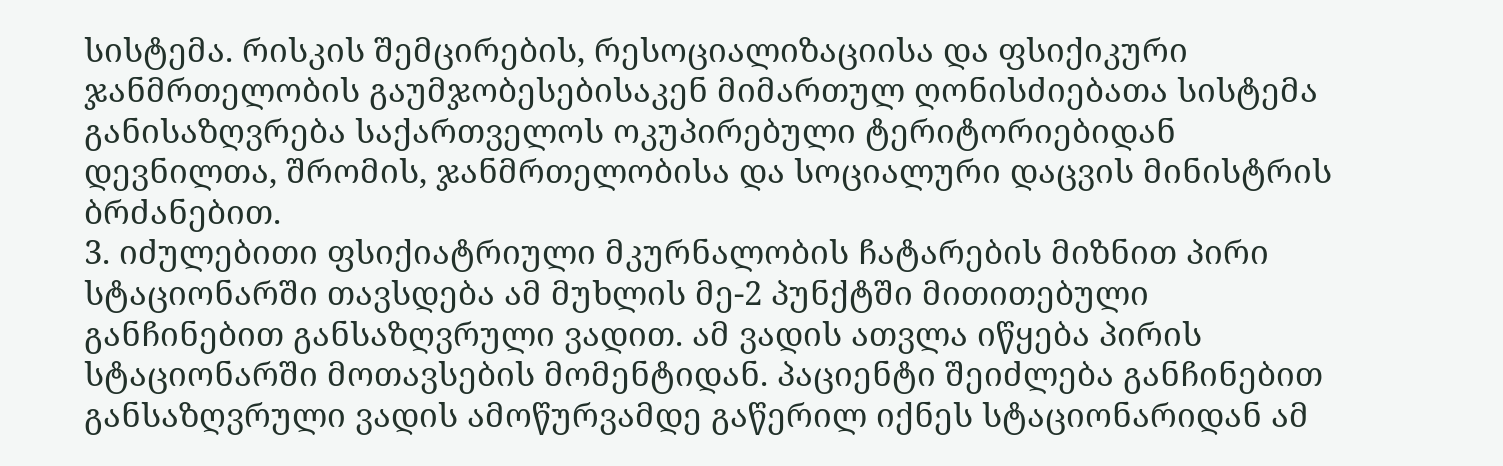სისტემა. რისკის შემცირების, რესოციალიზაციისა და ფსიქიკური ჯანმრთელობის გაუმჯობესებისაკენ მიმართულ ღონისძიებათა სისტემა განისაზღვრება საქართველოს ოკუპირებული ტერიტორიებიდან დევნილთა, შრომის, ჯანმრთელობისა და სოციალური დაცვის მინისტრის ბრძანებით.
3. იძულებითი ფსიქიატრიული მკურნალობის ჩატარების მიზნით პირი სტაციონარში თავსდება ამ მუხლის მე-2 პუნქტში მითითებული განჩინებით განსაზღვრული ვადით. ამ ვადის ათვლა იწყება პირის სტაციონარში მოთავსების მომენტიდან. პაციენტი შეიძლება განჩინებით განსაზღვრული ვადის ამოწურვამდე გაწერილ იქნეს სტაციონარიდან ამ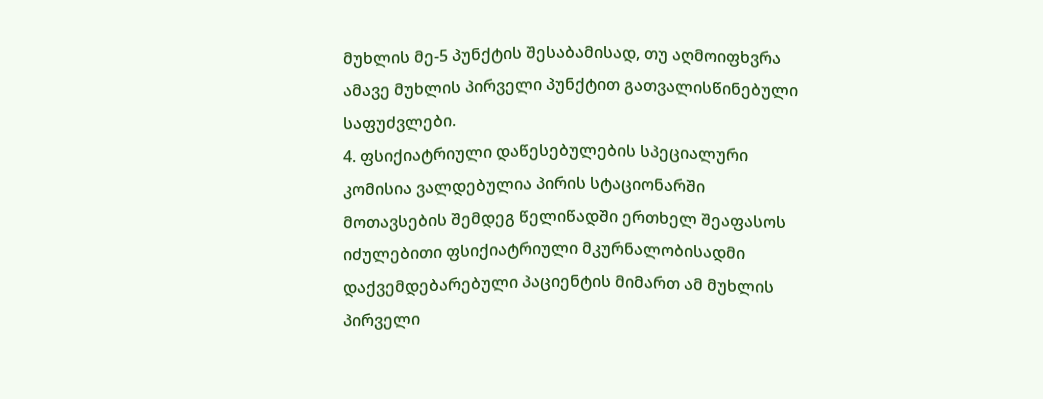მუხლის მე-5 პუნქტის შესაბამისად, თუ აღმოიფხვრა ამავე მუხლის პირველი პუნქტით გათვალისწინებული საფუძვლები.
4. ფსიქიატრიული დაწესებულების სპეციალური კომისია ვალდებულია პირის სტაციონარში მოთავსების შემდეგ წელიწადში ერთხელ შეაფასოს იძულებითი ფსიქიატრიული მკურნალობისადმი დაქვემდებარებული პაციენტის მიმართ ამ მუხლის პირველი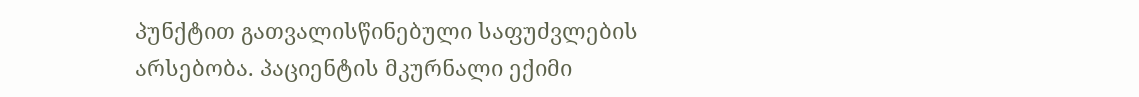პუნქტით გათვალისწინებული საფუძვლების არსებობა. პაციენტის მკურნალი ექიმი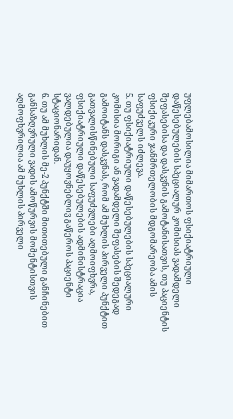უფლებამოსილია მიმართოს ფსიქიატრიული დაწესებულების სპეციალურ კომისიას ვადამდელი შეფასებისა და დასკვნის გამოტანისათვის, თუ პაციენტის ფსიქიკური ჯანმრთელობის მდგომარეობა ამის საფუძველს იძლევა.
5. თუ ფსიქიატრიული დაწესებულების სპეციალური კომისია მორიგი ან ვადამდელი შეფასების შედეგად გამოიტანს დასკვნას, რომ ამ მუხლის პირველი პუნქტით გათვალისწინებული საფუძვლები აღმოიფხვრა, ფსიქიატრიული დაწესებულების ადმინისტრაცია ვალდებულია დაუყოვნებლივ გაწეროს პაციენტი სტაციონარიდან.
6. თუ ამ მუხლის მე-2 პუნქტში მითითებული განჩინებით განსაზღვრული ვადის ამოწურვის მომენტისთვის აღმოფხვრილია ამ მუხლის პირველი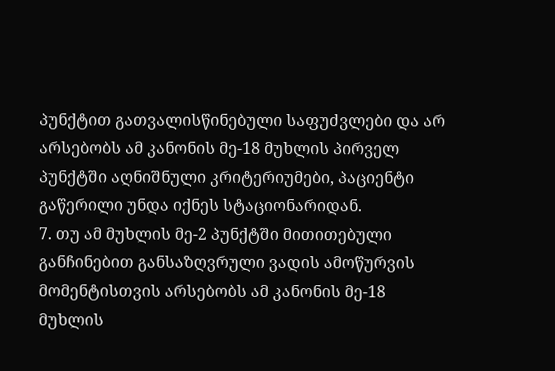პუნქტით გათვალისწინებული საფუძვლები და არ არსებობს ამ კანონის მე-18 მუხლის პირველ პუნქტში აღნიშნული კრიტერიუმები, პაციენტი გაწერილი უნდა იქნეს სტაციონარიდან.
7. თუ ამ მუხლის მე-2 პუნქტში მითითებული განჩინებით განსაზღვრული ვადის ამოწურვის მომენტისთვის არსებობს ამ კანონის მე-18 მუხლის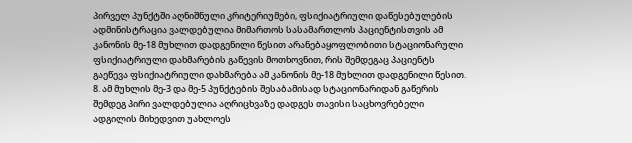პირველ პუნქტში აღნიშნული კრიტერიუმები, ფსიქიატრიული დაწესებულების ადმინისტრაცია ვალდებულია მიმართოს სასამართლოს პაციენტისთვის ამ კანონის მე-18 მუხლით დადგენილი წესით არანებაყოფლობითი სტაციონარული ფსიქიატრიული დახმარების გაწევის მოთხოვნით, რის შემდეგაც პაციენტს გაეწევა ფსიქიატრიული დახმარება ამ კანონის მე-18 მუხლით დადგენილი წესით.
8. ამ მუხლის მე-3 და მე-5 პუნქტების შესაბამისად სტაციონარიდან გაწერის შემდეგ პირი ვალდებულია აღრიცხვაზე დადგეს თავისი საცხოვრებელი ადგილის მიხედვით უახლოეს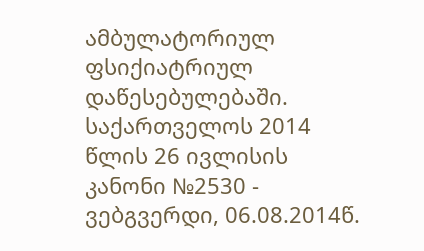ამბულატორიულ ფსიქიატრიულ დაწესებულებაში. საქართველოს 2014 წლის 26 ივლისის კანონი №2530 - ვებგვერდი, 06.08.2014წ.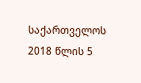საქართველოს 2018 წლის 5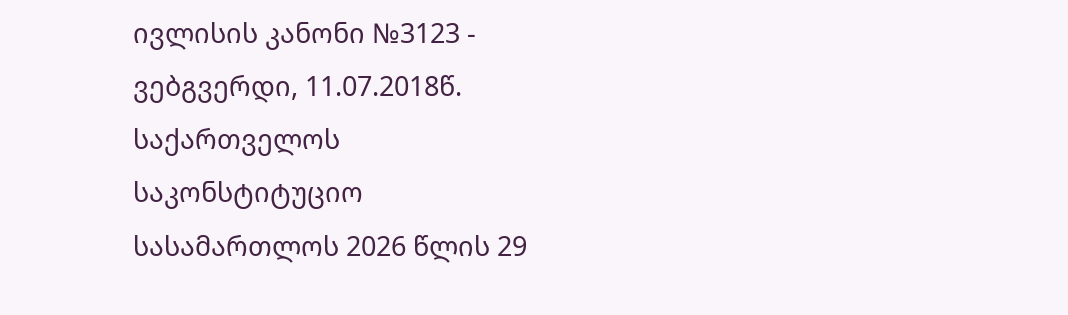ივლისის კანონი №3123 - ვებგვერდი, 11.07.2018წ. საქართველოს საკონსტიტუციო სასამართლოს 2026 წლის 29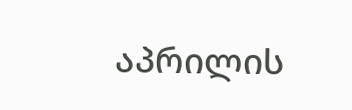აპრილის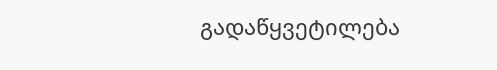გადაწყვეტილება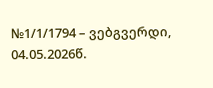№1/1/1794 – ვებგვერდი, 04.05.2026წ.